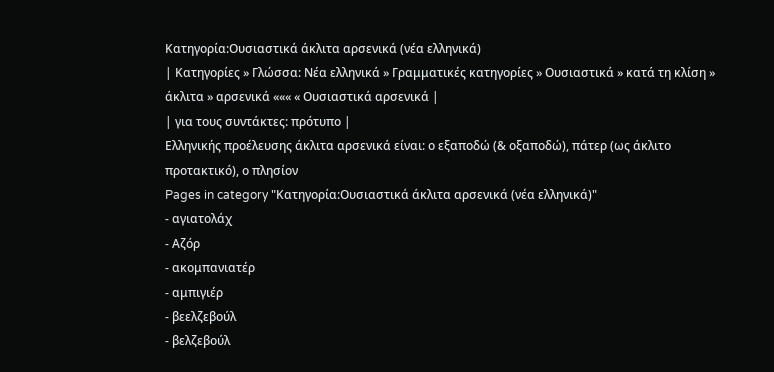Κατηγορία:Ουσιαστικά άκλιτα αρσενικά (νέα ελληνικά)
| Κατηγορίες » Γλώσσα: Νέα ελληνικά » Γραμματικές κατηγορίες » Ουσιαστικά » κατά τη κλίση » άκλιτα » αρσενικά ««« « Ουσιαστικά αρσενικά |
| για τους συντάκτες: πρότυπο |
Ελληνικής προέλευσης άκλιτα αρσενικά είναι: ο εξαποδώ (& οξαποδώ), πάτερ (ως άκλιτο προτακτικό), ο πλησίον
Pages in category "Κατηγορία:Ουσιαστικά άκλιτα αρσενικά (νέα ελληνικά)"
- αγιατολάχ
- Αζόρ
- ακομπανιατέρ
- αμπιγιέρ
- βεελζεβούλ
- βελζεβούλ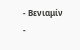- Βενιαμίν
-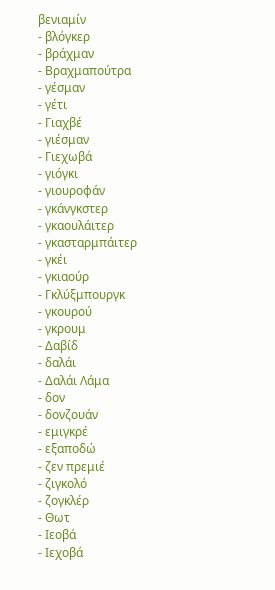βενιαμίν
- βλόγκερ
- βράχμαν
- Βραχμαπούτρα
- γέσμαν
- γέτι
- Γιαχβέ
- γιέσμαν
- Γιεχωβά
- γιόγκι
- γιουροφάν
- γκάνγκστερ
- γκαουλάιτερ
- γκασταρμπάιτερ
- γκέι
- γκιαούρ
- Γκλύξμπουργκ
- γκουρού
- γκρουμ
- Δαβίδ
- δαλάι
- Δαλάι Λάμα
- δον
- δονζουάν
- εμιγκρέ
- εξαποδώ
- ζεν πρεμιέ
- ζιγκολό
- ζογκλέρ
- Θωτ
- Ιεοβά
- Ιεχοβά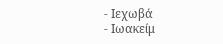- Ιεχωβά
- Ιωακείμ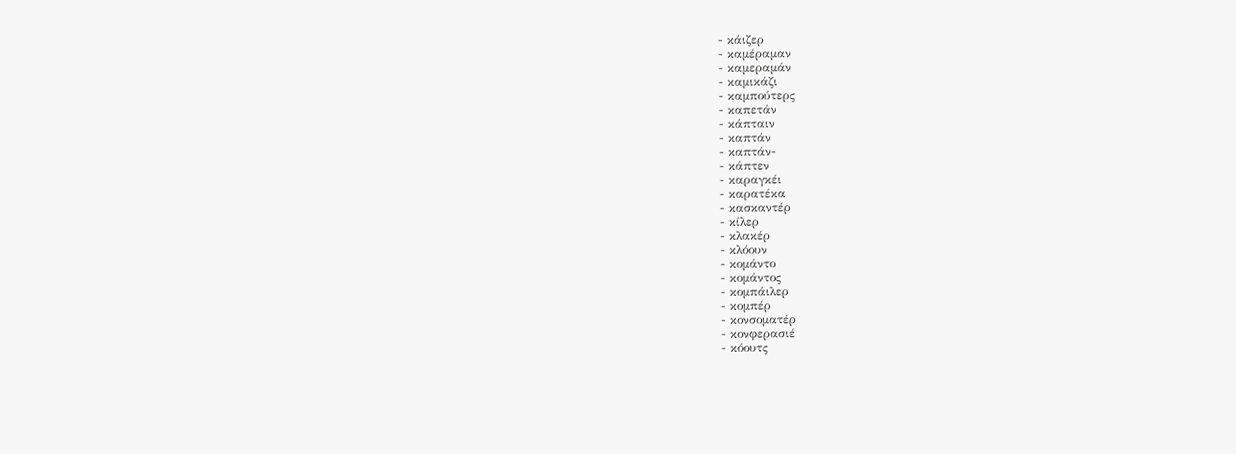- κάιζερ
- καμέραμαν
- καμεραμάν
- καμικάζι
- καμπούτερς
- καπετάν
- κάπταιν
- καπτάν
- καπτάν-
- κάπτεν
- καραγκέι
- καρατέκα
- κασκαντέρ
- κίλερ
- κλακέρ
- κλόουν
- κομάντο
- κομάντος
- κομπάιλερ
- κομπέρ
- κονσοματέρ
- κονφερασιέ
- κόουτς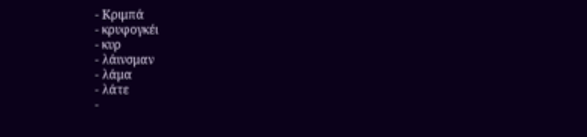- Κριμπά
- κρυφογκέι
- κυρ
- λάινσμαν
- λάμα
- λάτε
-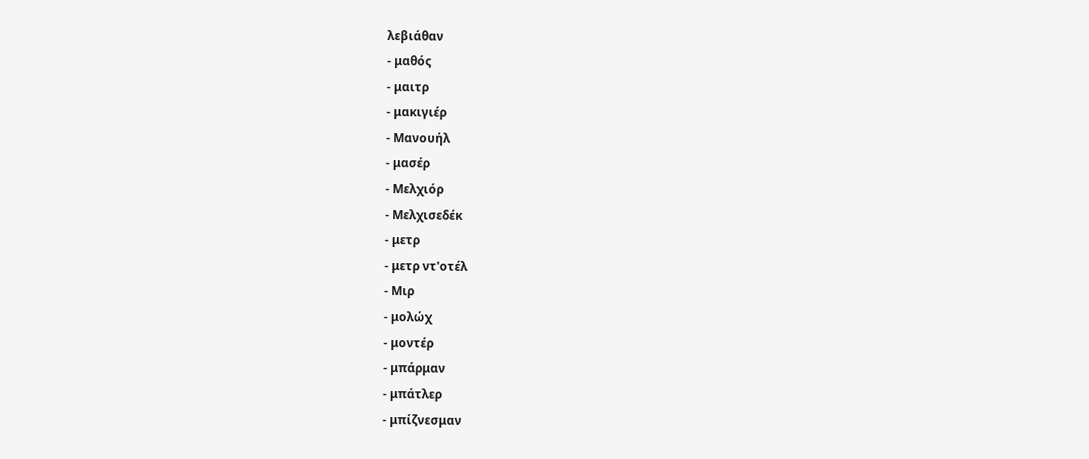λεβιάθαν
- μαθός
- μαιτρ
- μακιγιέρ
- Μανουήλ
- μασέρ
- Μελχιόρ
- Μελχισεδέκ
- μετρ
- μετρ ντ'οτέλ
- Μιρ
- μολώχ
- μοντέρ
- μπάρμαν
- μπάτλερ
- μπίζνεσμαν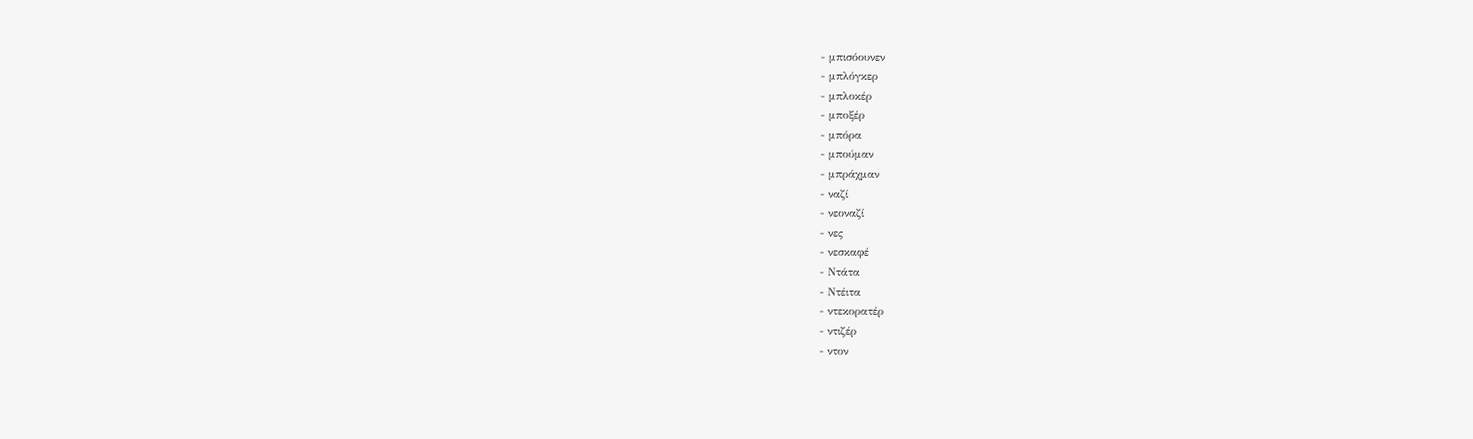- μπισόουνεν
- μπλόγκερ
- μπλοκέρ
- μποξέρ
- μπόρα
- μπούμαν
- μπράχμαν
- ναζί
- νεοναζί
- νες
- νεσκαφέ
- Ντάτα
- Ντέιτα
- ντεκορατέρ
- ντιζέρ
- ντον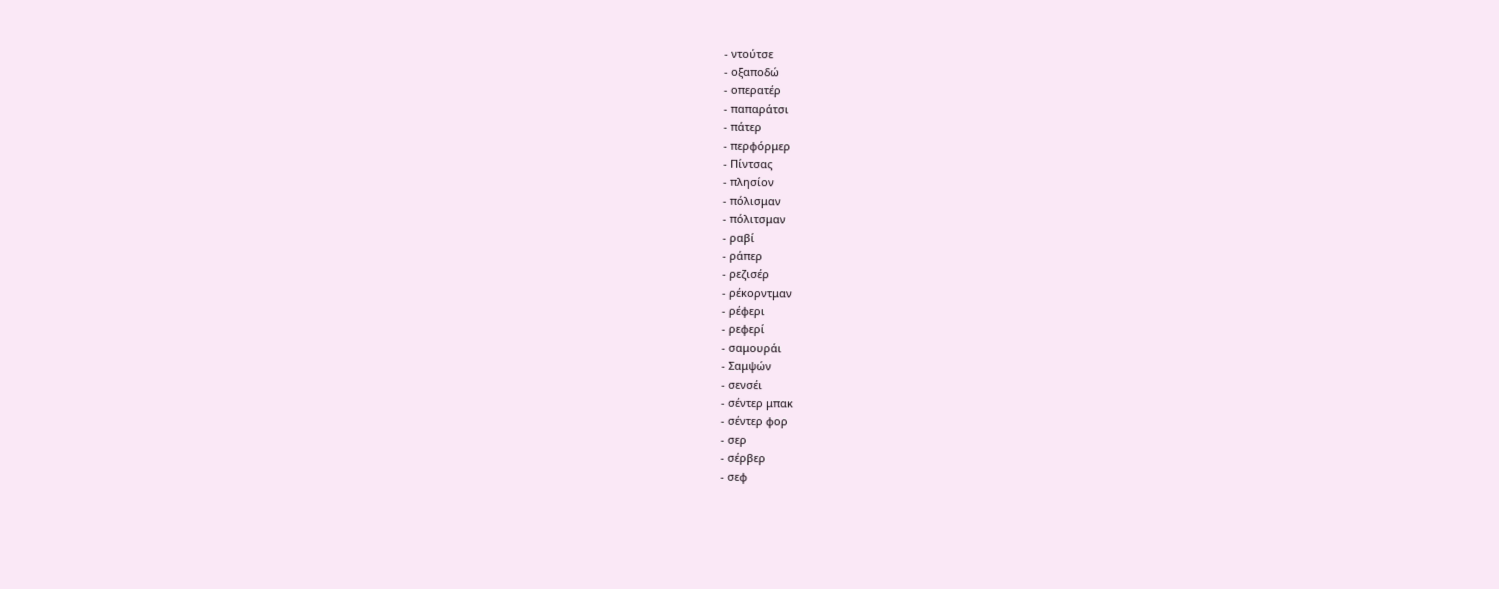- ντούτσε
- οξαποδώ
- οπερατέρ
- παπαράτσι
- πάτερ
- περφόρμερ
- Πίντσας
- πλησίον
- πόλισμαν
- πόλιτσμαν
- ραβί
- ράπερ
- ρεζισέρ
- ρέκορντμαν
- ρέφερι
- ρεφερί
- σαμουράι
- Σαμψών
- σενσέι
- σέντερ μπακ
- σέντερ φορ
- σερ
- σέρβερ
- σεφ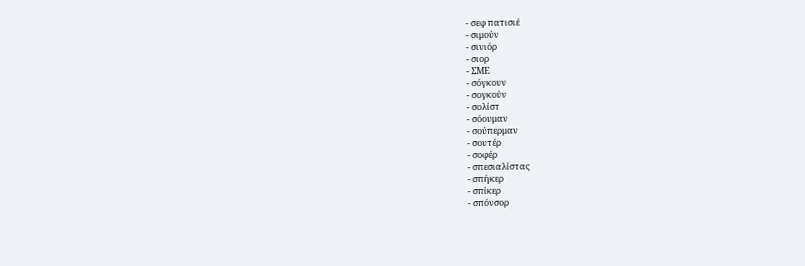- σεφ πατισιέ
- σιμούν
- σινιόρ
- σιορ
- ΣΜΕ
- σόγκουν
- σογκούν
- σολίστ
- σόουμαν
- σούπερμαν
- σουτέρ
- σοφέρ
- σπεσιαλίστας
- σπήκερ
- σπίκερ
- σπόνσορ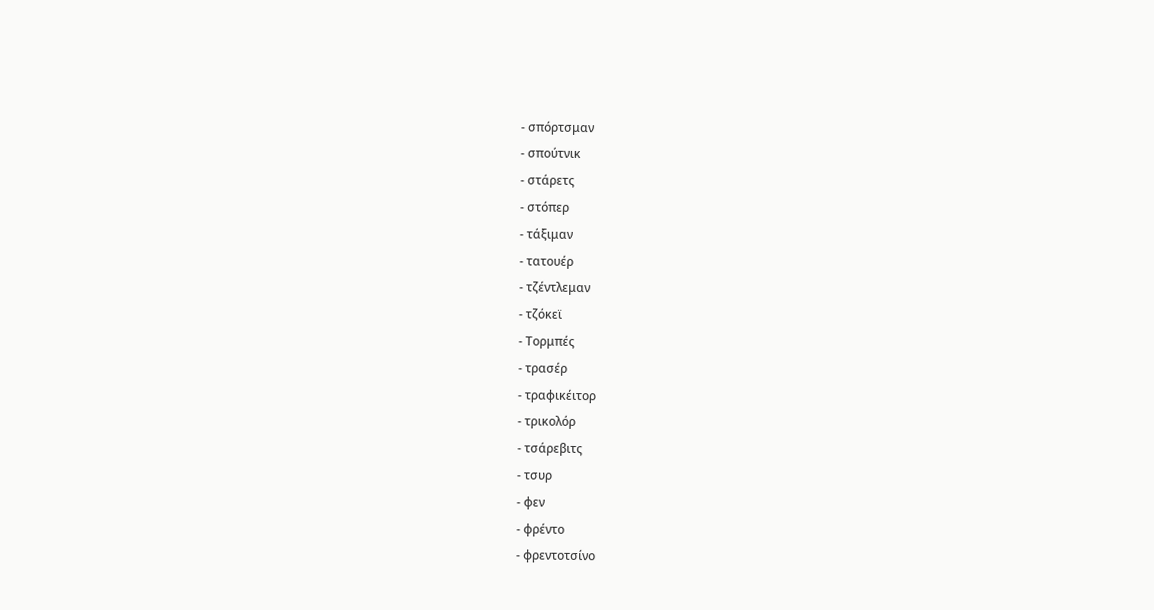- σπόρτσμαν
- σπούτνικ
- στάρετς
- στόπερ
- τάξιμαν
- τατουέρ
- τζέντλεμαν
- τζόκεϊ
- Τορμπές
- τρασέρ
- τραφικέιτορ
- τρικολόρ
- τσάρεβιτς
- τσυρ
- φεν
- φρέντο
- φρεντοτσίνο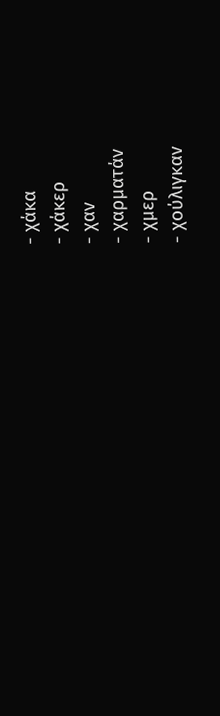- χάκα
- χάκερ
- χαν
- χαρματάν
- χμερ
- χούλιγκαν